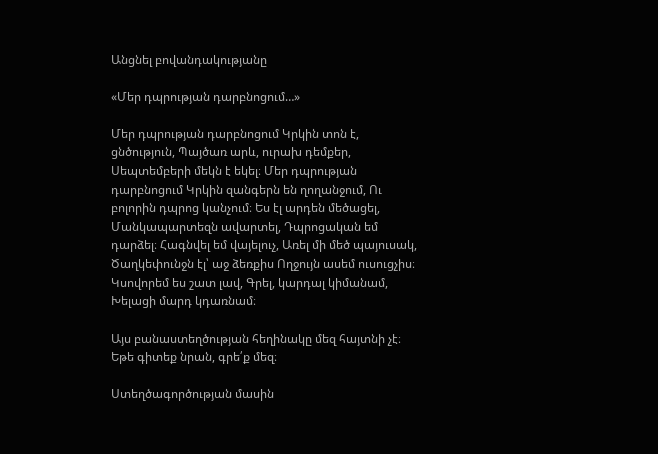Անցնել բովանդակությանը

«Մեր դպրության դարբնոցում…»

Մեր դպրության դարբնոցում Կրկին տոն է, ցնծություն, Պայծառ արև, ուրախ դեմքեր, Սեպտեմբերի մեկն է եկել։ Մեր դպրության դարբնոցում Կրկին զանգերն են ղողանջում, Ու բոլորին դպրոց կանչում։ Ես էլ արդեն մեծացել, Մանկապարտեզն ավարտել, Դպրոցական եմ դարձել։ Հագնվել եմ վայելուչ, Առել մի մեծ պայուսակ, Ծաղկեփունջն էլ՝ աջ ձեռքիս Ողջույն ասեմ ուսուցչիս։ Կսովորեմ ես շատ լավ, Գրել, կարդալ կիմանամ, Խելացի մարդ կդառնամ։

Այս բանաստեղծության հեղինակը մեզ հայտնի չէ։ Եթե գիտեք նրան, գրե՛ք մեզ։

Ստեղծագործության մասին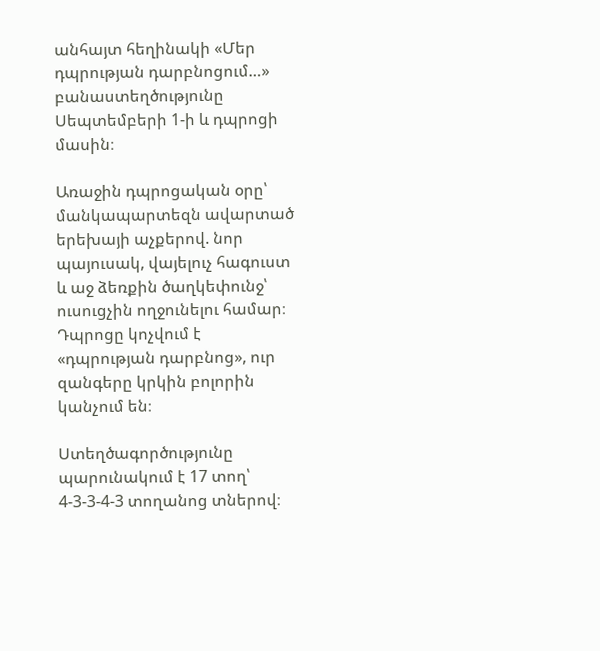անհայտ հեղինակի «Մեր դպրության դարբնոցում…» բանաստեղծությունը Սեպտեմբերի 1-ի և դպրոցի մասին։

Առաջին դպրոցական օրը՝ մանկապարտեզն ավարտած երեխայի աչքերով. նոր պայուսակ, վայելուչ հագուստ և աջ ձեռքին ծաղկեփունջ՝ ուսուցչին ողջունելու համար։ Դպրոցը կոչվում է «դպրության դարբնոց», ուր զանգերը կրկին բոլորին կանչում են։

Ստեղծագործությունը պարունակում է 17 տող՝ 4-3-3-4-3 տողանոց տներով։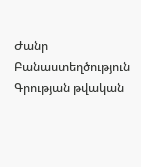Ժանր Բանաստեղծություն
Գրության թվական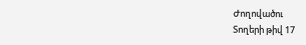Ժողովածու
Տողերի թիվ 17